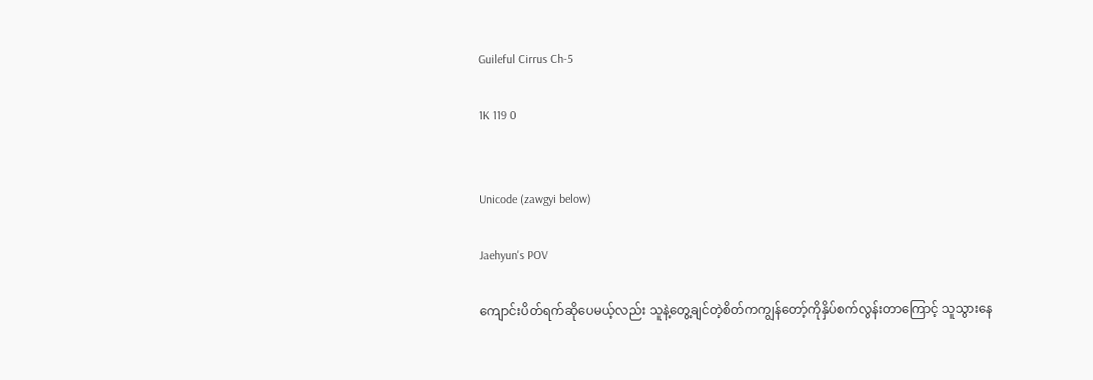Guileful Cirrus Ch-5

1K 119 0


Unicode (zawgyi below)

Jaehyun's POV

ကျောင်းပိတ်ရက်ဆိုပေမယ့်လည်း သူနဲ့တွေ့ချင်တဲ့စိတ်ကကျွန်တော့်ကိုနှိပ်စက်လွန်းတာကြောင့် သူသွားနေ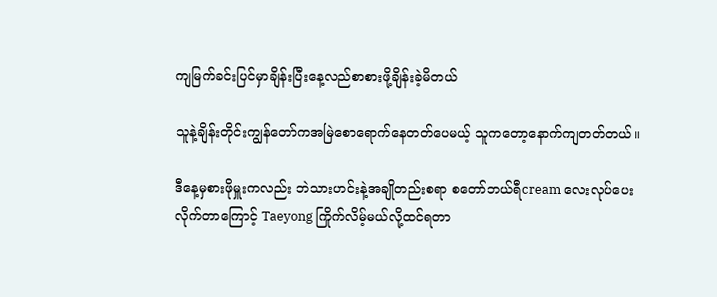ကျမြက်ခင်းပြင်မှာချိန်းပြီးနေ့လည်စာစားဖို့ချိန်းခဲ့မိတယ်

သူနဲ့ချိန်းတိုင်းကျွန်တော်ကအမြဲစောရောက်နေတတ်ပေမယ့် သူကတော့နောက်ကျတတ်တယ်။

ဒီနေ့မှစားဖိုမှူးကလည်း ဘဲသားဟင်းနဲ့အချိုတည်းစရာ စတော်ဘယ်ရီcream လေးလုပ်ပေးလိုက်တာကြောင့် Taeyong ကြိုက်လိမ့်မယ်လို့ထင်ရတာ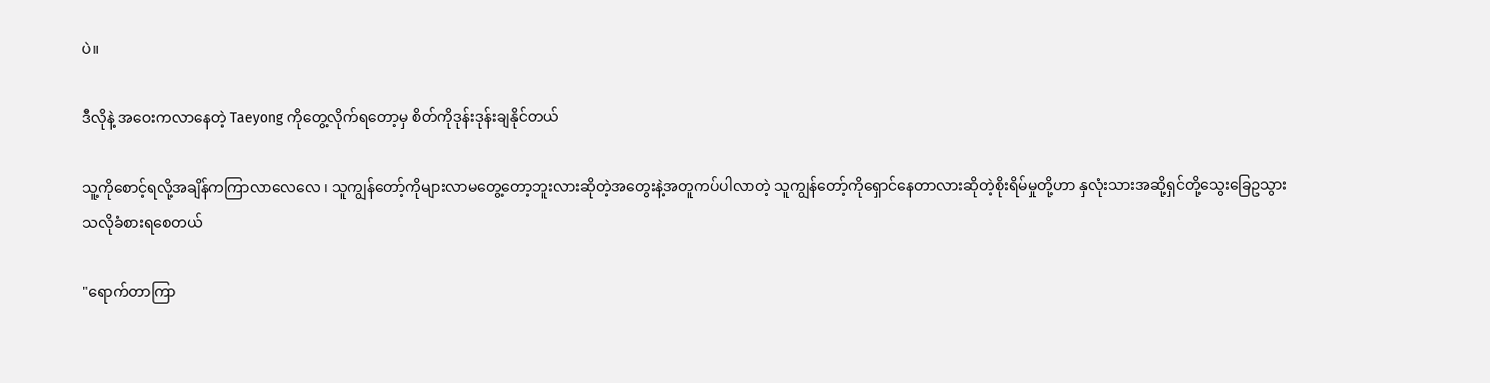ပဲ။

ဒီလိုနဲ့ အဝေးကလာနေတဲ့ Taeyong ကိုတွေ့လိုက်ရတော့မှ စိတ်ကိုဒုန်းဒုန်းချနိုင်တယ်

သူ့ကိုစောင့်ရလို့အချိန်ကကြာလာလေလေ ၊ သူကျွန်တော့်ကိုများလာမတွေ့တော့ဘူးလားဆိုတဲ့အတွေးနဲ့အတူကပ်ပါလာတဲ့ သူကျွန်တော့်ကိုရှောင်နေတာလားဆိုတဲ့စိုးရိမ်မှုတို့ဟာ နှလုံးသားအဆို့ရှင်တို့သွေးခြေဥသွားသလိုခံစားရစေတယ်

"ရောက်တာကြာ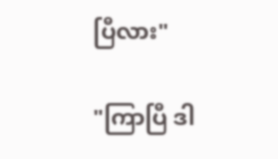ပြီလား"

"ကြာပြီ ဒါ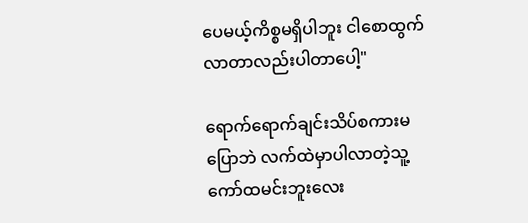ပေမယ့်ကိစ္စမရှိပါဘူး ငါစောထွက်လာတာလည်းပါတာပေါ့"

ရောက်ရောက်ချင်းသိပ်စကားမပြောဘဲ လက်ထဲမှာပါလာတဲ့သူ့ကော်ထမင်းဘူးလေး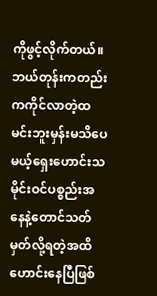ကိုဖွင့်လိုက်တယ်။ ဘယ်တုန်းကတည်းကကိုင်လာတဲ့ထမင်းဘူးမှန်းမသိပေမယ့်ရှေးဟောင်းသမိုင်းဝင်ပစ္စည်းအနေနဲ့တောင်သတ်မှတ်လို့ရတဲ့အထိ ဟောင်းနေပြီဖြစ်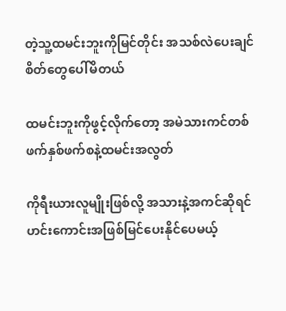တဲ့သူ့ထမင်းဘူးကိုမြင်တိုင်း အသစ်လဲပေးချင်စိတ်တွေပေါ်မိတယ်

ထမင်းဘူးကိုဖွင့်လိုက်တော့ အမဲသားကင်တစ်ဖက်နှစ်ဖက်စနဲ့ထမင်းအလွတ်

ကိုရီးယားလူမျိုးဖြစ်လို့ အသားနဲ့အကင်ဆိုရင် ဟင်းကောင်းအဖြစ်မြင်ပေးနိုင်ပေမယ့်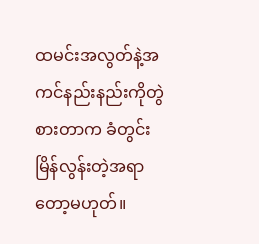ထမင်းအလွတ်နဲ့အကင်နည်းနည်းကိုတွဲစားတာက ခံတွင်းမြိန်လွန်းတဲ့အရာတော့မဟုတ်။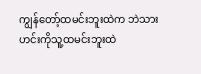ကျွန်တော့်ထမင်းဘူးထဲက ဘဲသားဟင်းကိုသူ့ထမင်းဘူးထဲ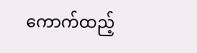ကောက်ထည့်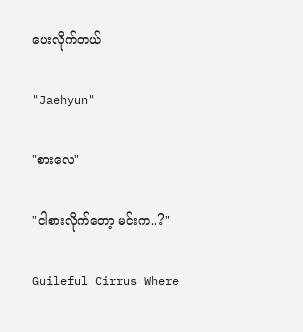ပေးလိုက်တယ်

"Jaehyun"

"စားလေ"

"ငါစားလိုက်တော့ မင်းက..?"

Guileful Cirrus Where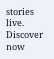stories live. Discover now